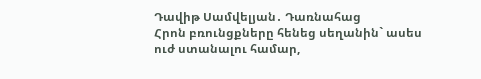Դավիթ Սամվելյան․ Դառնահաց
Հրոն բռունցքները հենեց սեղանին` ասես ուժ ստանալու համար,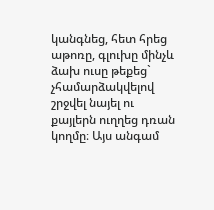կանգնեց, հետ հրեց աթոռը, գլուխը մինչև ձախ ուսը թեքեց` չհամարձակվելով շրջվել նայել ու քայլերն ուղղեց դռան կողմը։ Այս անգամ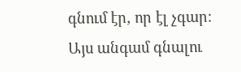գնում էր, որ էլ չգար։ Այս անգամ գնալու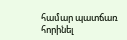համար պատճառ հորինել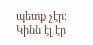պետք չէր։ Կինն էլ էր